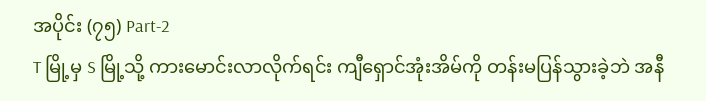အပိုင်း (၇၅) Part-2
T မြို့မှ S မြို့သို့ ကားမောင်းလာလိုက်ရင်း ကျီရှောင်အုံးအိမ်ကို တန်းမပြန်သွားခဲ့ဘဲ အနီ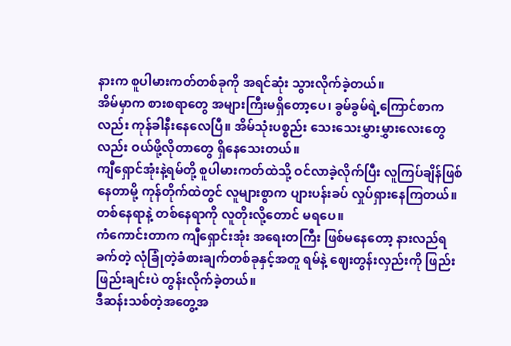နားက စူပါမားကတ်တစ်ခုကို အရင်ဆုံး သွားလိုက်ခဲ့တယ်။
အိမ်မှာက စားစရာတွေ အများကြီးမရှိတော့ပေ၊ ခွမ်ခွမ်ရဲ့ကြောင်စာကလည်း ကုန်ခါနီးနေလေပြီ။ အိမ်သုံးပစ္စည်း သေးသေးမွှားမွှားလေးတွေလည်း ဝယ်ဖို့လိုတာတွေ ရှိနေသေးတယ်။
ကျီရှောင်အုံးနဲ့ရမ်တို့ စူပါမားကတ်ထဲသို့ ဝင်လာခဲ့လိုက်ပြီး လူကြပ်ချိန်ဖြစ်နေတာမို့ ကုန်တိုက်ထဲတွင် လူများစွာက ပျားပန်းခပ် လှုပ်ရှားနေကြတယ်။ တစ်နေရာနဲ့ တစ်နေရာကို လူတိုးလို့တောင် မရပေ။
ကံကောင်းတာက ကျီရှောင်းအုံး အရေးတကြီး ဖြစ်မနေတော့ နားလည်ရခက်တဲ့ လုံခြုံတဲ့ခံစားချက်တစ်ခုနှင့်အတူ ရမ်နဲ့ ဈေးတွန်းလှည်းကို ဖြည်းဖြည်းချင်းပဲ တွန်းလိုက်ခဲ့တယ်။
ဒီဆန်းသစ်တဲ့အတွေ့အ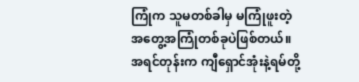ကြုံက သူမတစ်ခါမှ မကြုံဖူးတဲ့ အတွေ့အကြုံတစ်ခုပဲဖြစ်တယ်။ အရင်တုန်းက ကျီရှောင်အုံးနဲ့ရမ်တို့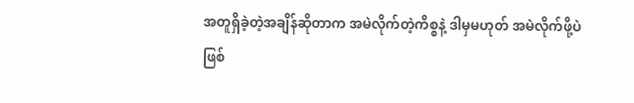အတူရှိခဲ့တဲ့အချိန်ဆိုတာက အမဲလိုက်တဲ့ကိစ္စနဲ့ ဒါမှမဟုတ် အမဲလိုက်ဖို့ပဲဖြစ်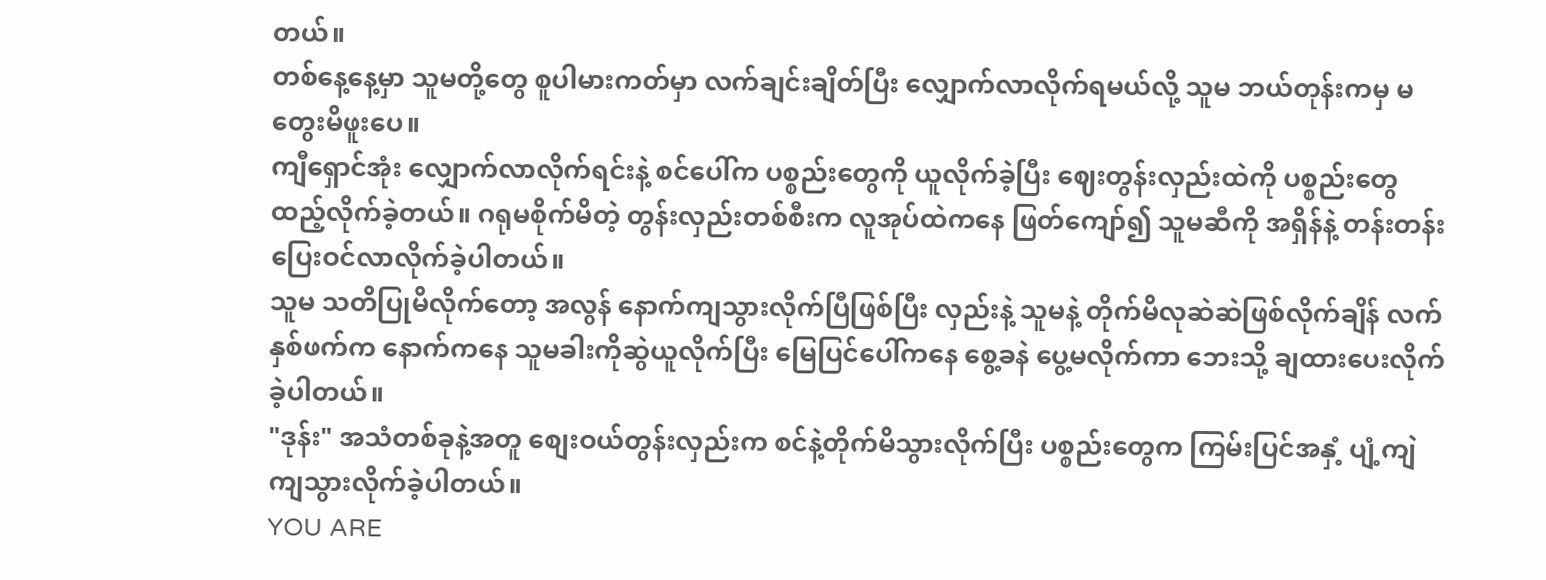တယ်။
တစ်နေ့နေ့မှာ သူမတို့တွေ စူပါမားကတ်မှာ လက်ချင်းချိတ်ပြီး လျှောက်လာလိုက်ရမယ်လို့ သူမ ဘယ်တုန်းကမှ မတွေးမိဖူးပေ။
ကျီရှောင်အုံး လျှောက်လာလိုက်ရင်းနဲ့ စင်ပေါ်က ပစ္စည်းတွေကို ယူလိုက်ခဲ့ပြီး ဈေးတွန်းလှည်းထဲကို ပစ္စည်းတွေ ထည့်လိုက်ခဲ့တယ်။ ဂရုမစိုက်မိတဲ့ တွန်းလှည်းတစ်စီးက လူအုပ်ထဲကနေ ဖြတ်ကျော်၍ သူမဆီကို အရှိန်နဲ့ တန်းတန်း ပြေးဝင်လာလိုက်ခဲ့ပါတယ်။
သူမ သတိပြုမိလိုက်တော့ အလွန် နောက်ကျသွားလိုက်ပြီဖြစ်ပြီး လှည်းနဲ့ သူမနဲ့ တိုက်မိလုဆဲဆဲဖြစ်လိုက်ချိန် လက်နှစ်ဖက်က နောက်ကနေ သူမခါးကိုဆွဲယူလိုက်ပြီး မြေပြင်ပေါ်ကနေ စွေ့ခနဲ ပွေ့မလိုက်ကာ ဘေးသို့ ချထားပေးလိုက်ခဲ့ပါတယ်။
"ဒုန်း" အသံတစ်ခုနဲ့အတူ စျေးဝယ်တွန်းလှည်းက စင်နဲ့တိုက်မိသွားလိုက်ပြီး ပစ္စည်းတွေက ကြမ်းပြင်အနှံ့ ပျံ့ကျဲကျသွားလိုက်ခဲ့ပါတယ်။
YOU ARE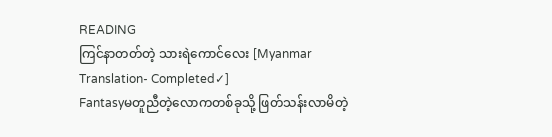READING
ကြင်နာတတ်တဲ့ သားရဲကောင်လေး [Myanmar Translation- Completed✓]
Fantasyမတူညီတဲ့လောကတစ်ခုသို့ ဖြတ်သန်းလာမိတဲ့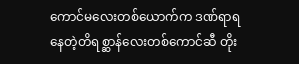ကောင်မလေးတစ်ယောက်က ဒဏ်ရာရနေတဲ့တိရစ္ဆာန်လေးတစ်ကောင်ဆီ တိုး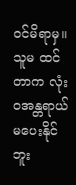ဝင်မိရာမှ။ သူမ ထင်တာက လုံးဝအန္တရာယ်မပေးနိုင်ဘူး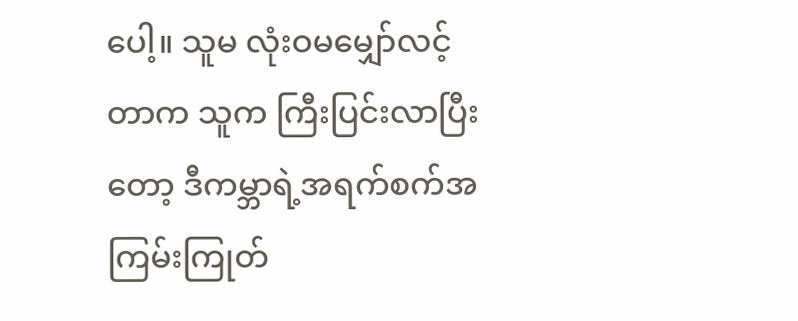ပေါ့။ သူမ လုံးဝမမျှော်လင့်တာက သူက ကြီးပြင်းလာပြီးတော့ ဒီကမ္ဘာရဲ့အရက်စက်အကြမ်းကြုတ်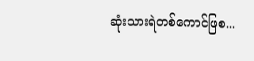ဆုံးသားရဲတစ်ကောင်ဖြစ...